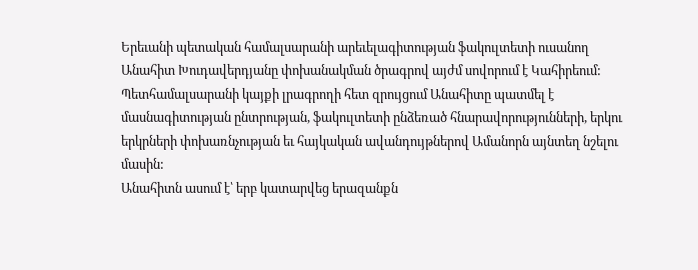Երեւանի պետական համալսարանի արեւելագիտության ֆակուլտետի ուսանող Անահիտ Խուդավերդյանը փոխանակման ծրագրով այժմ սովորում է Կահիրեում:
Պետհամալսարանի կայքի լրագրողի հետ զրույցում Անահիտը պատմել է մասնագիտության ընտրության, ֆակուլտետի ընձեռած հնարավորությունների, երկու երկրների փոխառնչության եւ հայկական ավանդույթներով Ամանորն այնտեղ նշելու մասին:
Անահիտն ասում է՝ երբ կատարվեց երազանքն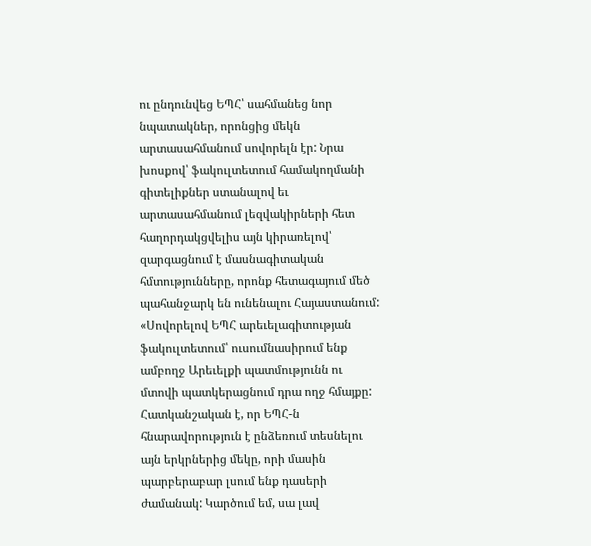ու ընդունվեց ԵՊՀ՝ սահմանեց նոր նպատակներ, որոնցից մեկն արտասահմանում սովորելն էր: Նրա խոսքով՝ ֆակուլտետում համակողմանի գիտելիքներ ստանալով եւ արտասահմանում լեզվակիրների հետ հաղորդակցվելիս այն կիրառելով՝ զարգացնում է մասնագիտական հմտությունները, որոնք հետագայում մեծ պահանջարկ են ունենալու Հայաստանում:
«Սովորելով ԵՊՀ արեւելագիտության ֆակուլտետում՝ ուսումնասիրում ենք ամբողջ Արեւելքի պատմությունն ու մտովի պատկերացնում դրա ողջ հմայքը: Հատկանշական է, որ ԵՊՀ-ն հնարավորություն է ընձեռում տեսնելու այն երկրներից մեկը, որի մասին պարբերաբար լսում ենք դասերի ժամանակ: Կարծում եմ, սա լավ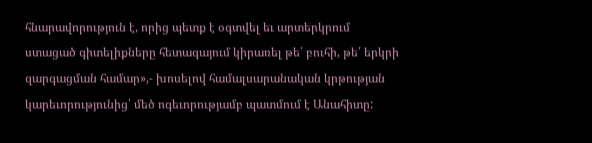հնարավորություն է, որից պետք է օգտվել եւ արտերկրում ստացած գիտելիքները հետագայում կիրառել թե՛ բուհի, թե՛ երկրի զարգացման համար»,- խոսելով համալսարանական կրթության կարեւորությունից՝ մեծ ոգեւորությամբ պատմում է Անահիտը: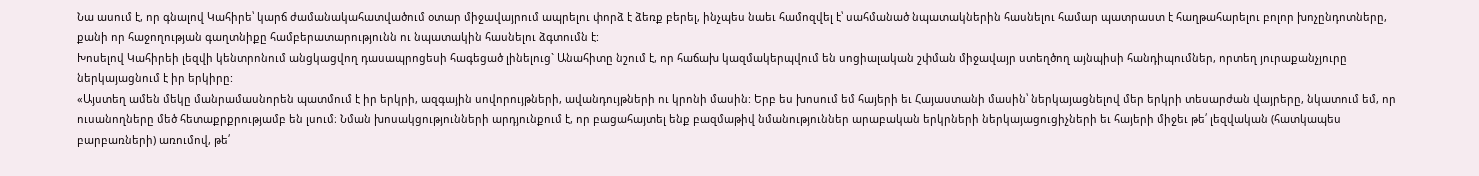Նա ասում է, որ գնալով Կահիրե՝ կարճ ժամանակահատվածում օտար միջավայրում ապրելու փորձ է ձեռք բերել, ինչպես նաեւ համոզվել է՝ սահմանած նպատակներին հասնելու համար պատրաստ է հաղթահարելու բոլոր խոչընդոտները, քանի որ հաջողության գաղտնիքը համբերատարությունն ու նպատակին հասնելու ձգտումն է:
Խոսելով Կահիրեի լեզվի կենտրոնում անցկացվող դասապրոցեսի հագեցած լինելուց` Անահիտը նշում է, որ հաճախ կազմակերպվում են սոցիալական շփման միջավայր ստեղծող այնպիսի հանդիպումներ, որտեղ յուրաքանչյուրը ներկայացնում է իր երկիրը:
«Այստեղ ամեն մեկը մանրամասնորեն պատմում է իր երկրի, ազգային սովորույթների, ավանդույթների ու կրոնի մասին: Երբ ես խոսում եմ հայերի եւ Հայաստանի մասին՝ ներկայացնելով մեր երկրի տեսարժան վայրերը, նկատում եմ, որ ուսանողները մեծ հետաքրքրությամբ են լսում։ Նման խոսակցությունների արդյունքում է, որ բացահայտել ենք բազմաթիվ նմանություններ արաբական երկրների ներկայացուցիչների եւ հայերի միջեւ թե՛ լեզվական (հատկապես բարբառների) առումով, թե՛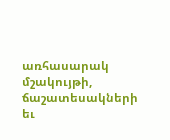առհասարակ մշակույթի, ճաշատեսակների եւ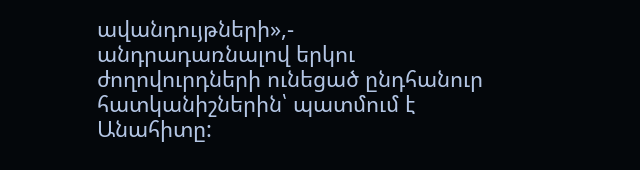ավանդույթների»,- անդրադառնալով երկու ժողովուրդների ունեցած ընդհանուր հատկանիշներին՝ պատմում է Անահիտը: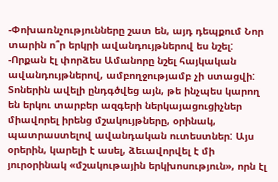-Փոխառնչությունները շատ են, այդ դեպքում Նոր տարին ո՞ր երկրի ավանդույթներով ես նշել:
-Որքան էլ փորձես Ամանորը նշել հայկական ավանդույթներով, ամբողջությամբ չի ստացվի: Տոներին ավելի ընդգծվեց այն, թե ինչպես կարող են երկու տարբեր ազգերի ներկայացուցիչներ միավորել իրենց մշակույթները, օրինակ, պատրաստելով ավանդական ուտեստներ: Այս օրերին, կարելի է ասել, ձեւավորվել է մի յուրօրինակ «մշակութային երկխոսություն», որն էլ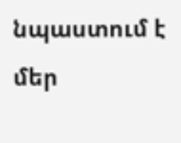նպաստում է մեր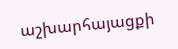աշխարհայացքի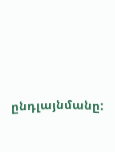ընդլայնմանը: